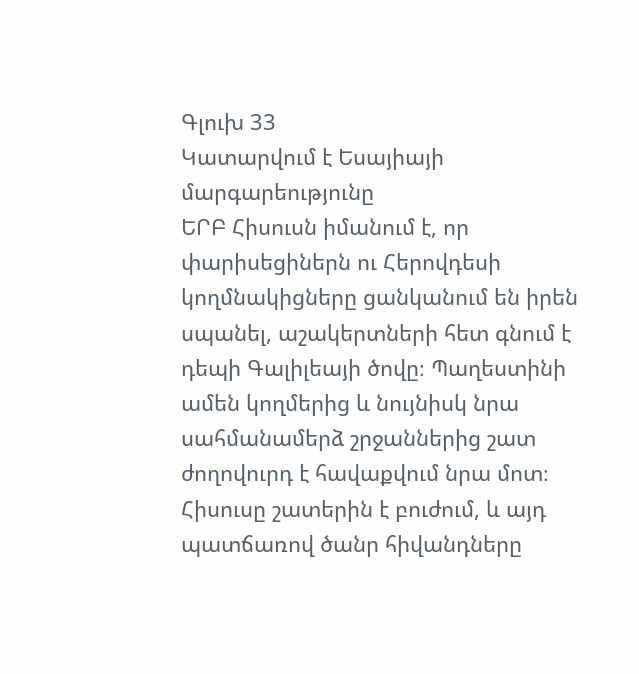Գլուխ 33
Կատարվում է Եսայիայի մարգարեությունը
ԵՐԲ Հիսուսն իմանում է, որ փարիսեցիներն ու Հերովդեսի կողմնակիցները ցանկանում են իրեն սպանել, աշակերտների հետ գնում է դեպի Գալիլեայի ծովը։ Պաղեստինի ամեն կողմերից և նույնիսկ նրա սահմանամերձ շրջաններից շատ ժողովուրդ է հավաքվում նրա մոտ։ Հիսուսը շատերին է բուժում, և այդ պատճառով ծանր հիվանդները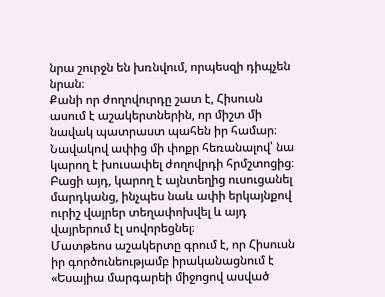նրա շուրջն են խռնվում, որպեսզի դիպչեն նրան։
Քանի որ ժողովուրդը շատ է, Հիսուսն ասում է աշակերտներին, որ միշտ մի նավակ պատրաստ պահեն իր համար։ Նավակով ափից մի փոքր հեռանալով՝ նա կարող է խուսափել ժողովրդի հրմշտոցից։ Բացի այդ, կարող է այնտեղից ուսուցանել մարդկանց, ինչպես նաև ափի երկայնքով ուրիշ վայրեր տեղափոխվել և այդ վայրերում էլ սովորեցնել։
Մատթեոս աշակերտը գրում է, որ Հիսուսն իր գործունեությամբ իրականացնում է «Եսայիա մարգարեի միջոցով ասված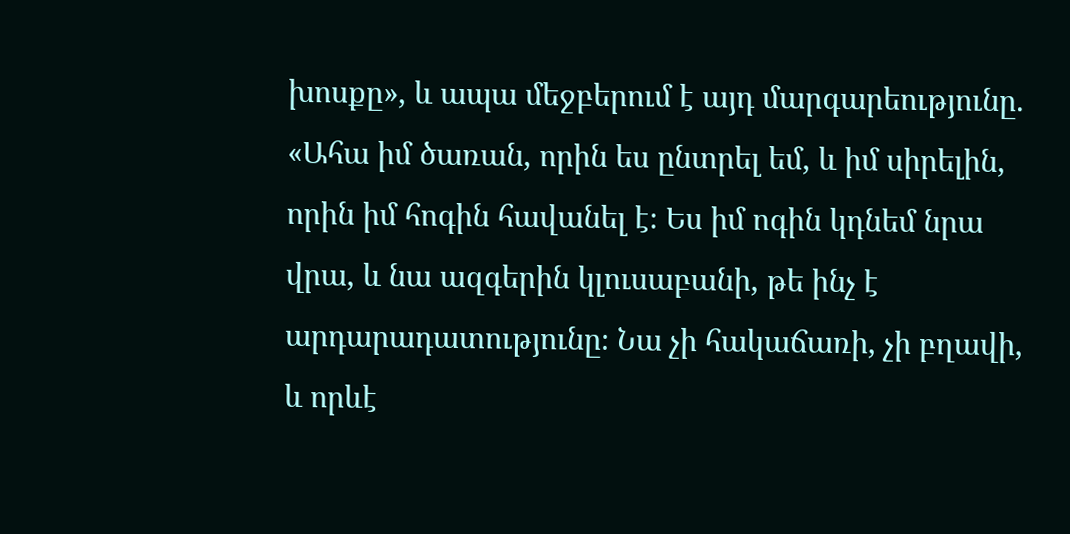խոսքը», և ապա մեջբերում է այդ մարգարեությունը.
«Ահա իմ ծառան, որին ես ընտրել եմ, և իմ սիրելին, որին իմ հոգին հավանել է։ Ես իմ ոգին կդնեմ նրա վրա, և նա ազգերին կլուսաբանի, թե ինչ է արդարադատությունը։ Նա չի հակաճառի, չի բղավի, և որևէ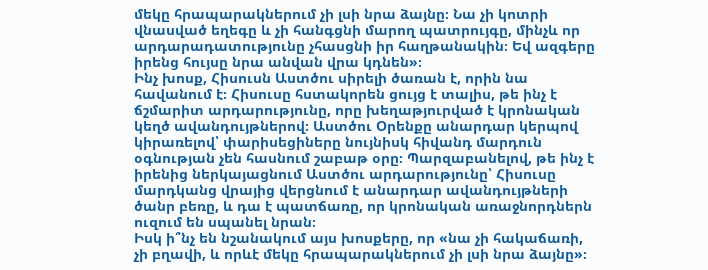մեկը հրապարակներում չի լսի նրա ձայնը։ Նա չի կոտրի վնասված եղեգը և չի հանգցնի մարող պատրույգը, մինչև որ արդարադատությունը չհասցնի իր հաղթանակին։ Եվ ազգերը իրենց հույսը նրա անվան վրա կդնեն»։
Ինչ խոսք, Հիսուսն Աստծու սիրելի ծառան է, որին նա հավանում է։ Հիսուսը հստակորեն ցույց է տալիս, թե ինչ է ճշմարիտ արդարությունը, որը խեղաթյուրված է կրոնական կեղծ ավանդույթներով։ Աստծու Օրենքը անարդար կերպով կիրառելով՝ փարիսեցիները նույնիսկ հիվանդ մարդուն օգնության չեն հասնում շաբաթ օրը։ Պարզաբանելով, թե ինչ է իրենից ներկայացնում Աստծու արդարությունը՝ Հիսուսը մարդկանց վրայից վերցնում է անարդար ավանդույթների ծանր բեռը, և դա է պատճառը, որ կրոնական առաջնորդներն ուզում են սպանել նրան։
Իսկ ի՞նչ են նշանակում այս խոսքերը, որ «նա չի հակաճառի, չի բղավի, և որևէ մեկը հրապարակներում չի լսի նրա ձայնը»։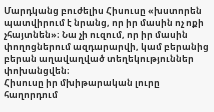Մարդկանց բուժելիս Հիսուսը «խստորեն պատվիրում է նրանց, որ իր մասին ոչ ոքի չհայտնեն»։ Նա չի ուզում, որ իր մասին փողոցներում ազդարարվի, կամ բերանից բերան աղավաղված տեղեկություններ փոխանցվեն։
Հիսուսը իր մխիթարական լուրը հաղորդում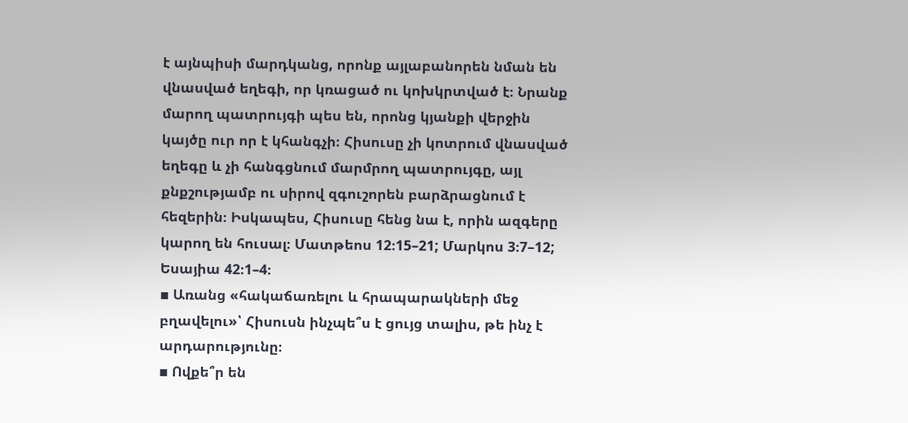է այնպիսի մարդկանց, որոնք այլաբանորեն նման են վնասված եղեգի, որ կռացած ու կոխկրտված է։ Նրանք մարող պատրույգի պես են, որոնց կյանքի վերջին կայծը ուր որ է կհանգչի։ Հիսուսը չի կոտրում վնասված եղեգը և չի հանգցնում մարմրող պատրույգը, այլ քնքշությամբ ու սիրով զգուշորեն բարձրացնում է հեզերին։ Իսկապես, Հիսուսը հենց նա է, որին ազգերը կարող են հուսալ։ Մատթեոս 12։15–21; Մարկոս 3։7–12; Եսայիա 42։1–4։
▪ Առանց «հակաճառելու և հրապարակների մեջ բղավելու»՝ Հիսուսն ինչպե՞ս է ցույց տալիս, թե ինչ է արդարությունը։
▪ Ովքե՞ր են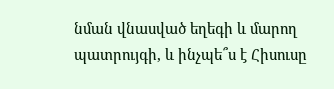նման վնասված եղեգի և մարող պատրույգի, և ինչպե՞ս է Հիսուսը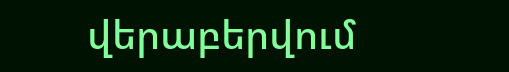վերաբերվում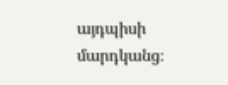այդպիսի մարդկանց։